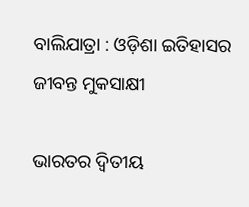ବାଲିଯାତ୍ରା : ଓଡ଼ିଶା ଇତିହାସର ଜୀବନ୍ତ ମୁକସାକ୍ଷୀ

ଭାରତର ଦ୍ୱିତୀୟ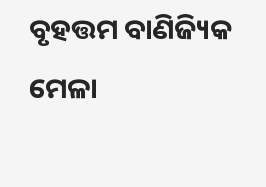ବୃହତ୍ତମ ବାଣିଜ୍ୟିକ ମେଳା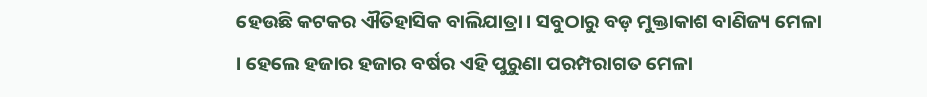ହେଉଛି କଟକର ଐତିହାସିକ ବାଲିଯାତ୍ରା। ସବୁଠାରୁ ବଡ଼ ମୁକ୍ତାକାଶ ବାଣିଜ୍ୟ ମେଳା । ହେଲେ ହଜାର ହଜାର ବର୍ଷର ଏହି ପୁରୁଣା ପରମ୍ପରାଗତ ମେଳା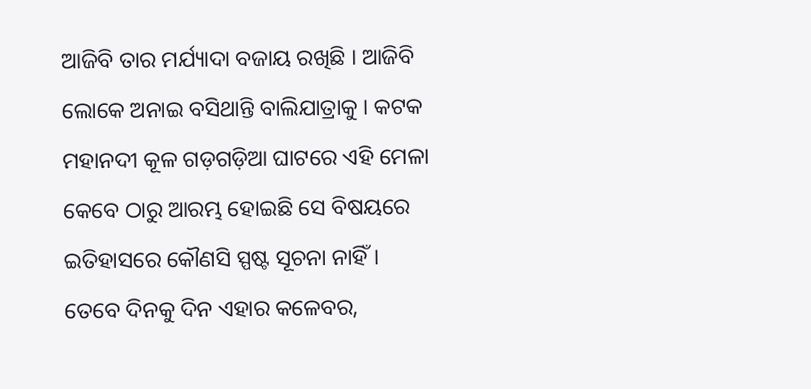ଆଜିବି ତାର ମର୍ଯ୍ୟାଦା ବଜାୟ ରଖିଛି । ଆଜିବି ଲୋକେ ଅନାଇ ବସିଥାନ୍ତି ବାଲିଯାତ୍ରାକୁ । କଟକ ମହାନଦୀ କୂଳ ଗଡ଼ଗଡ଼ିଆ ଘାଟରେ ଏହି ମେଳା କେବେ ଠାରୁ ଆରମ୍ଭ ହୋଇଛି ସେ ବିଷୟରେ ଇତିହାସରେ କୌଣସି ସ୍ପଷ୍ଟ ସୂଚନା ନାହିଁ। ତେବେ ଦିନକୁ ଦିନ ଏହାର କଳେବର,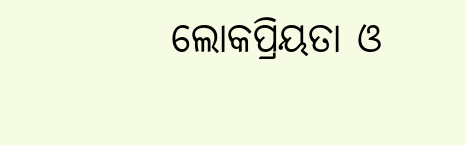ଲୋକପ୍ରିୟତା ଓ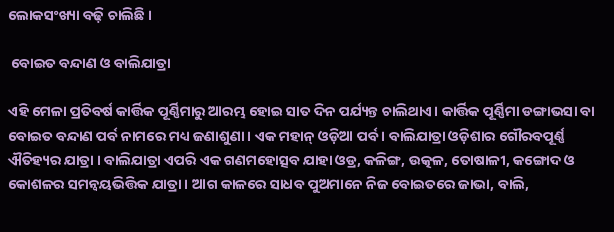ଲୋକସଂଖ୍ୟା ବଢ଼ି ଚାଲିଛି ।

 ବୋଇତ ବନ୍ଦାଣ ଓ ବାଲିଯାତ୍ରା

ଏହି ମେଳା ପ୍ରତିବର୍ଷ କାର୍ତ୍ତିକ ପୂର୍ଣ୍ଣିମାରୁ ଆରମ୍ଭ ହୋଇ ସାତ ଦିନ ପର୍ଯ୍ୟନ୍ତ ଚାଲିଥାଏ। କାର୍ତ୍ତିକ ପୂର୍ଣ୍ଣିମା ଡଙ୍ଗାଭସା ବା ବୋଇତ ବନ୍ଦାଣ ପର୍ବ ନାମରେ ମଧ୍ୟ ଜଣାଶୁଣା । ଏକ ମହାନ୍‌ ଓଡ଼ିଆ ପର୍ବ । ବାଲିଯାତ୍ରା ଓଡ଼ିଶାର ଗୌରବପୂର୍ଣ୍ଣ ଐତିହ୍ୟର ଯାତ୍ରା । ବାଲିଯାତ୍ରା ଏପରି ଏକ ଗଣମହୋତ୍ସବ ଯାହା ଓଡ୍ର, କଳିଙ୍ଗ, ଉତ୍କଳ, ତୋଷାଳୀ, କଙ୍ଗୋଦ ଓ କୋଶଳର ସମନ୍ୱୟଭିତ୍ତିକ ଯାତ୍ରା । ଆଗ କାଳରେ ସାଧବ ପୁଅମାନେ ନିଜ ବୋଇତରେ ଜାଭା, ବାଲି,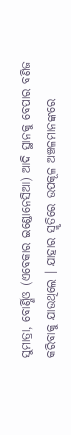ସୁମାତ୍ରା, ବୋର୍ଣ୍ଣିଓ (ଏବେକାର ଇଣ୍ଡୋନେସିଆ) ଆଦି ସ୍ଥାନକୁ ବେପାର ବଣିଜ କରିବାକୁ ଯାଉଥିଲେ । ଯାହାର ସ୍ମୃତିରେ ଉପକୂଳ ଅଞ୍ଚଳମାନଙ୍କରେ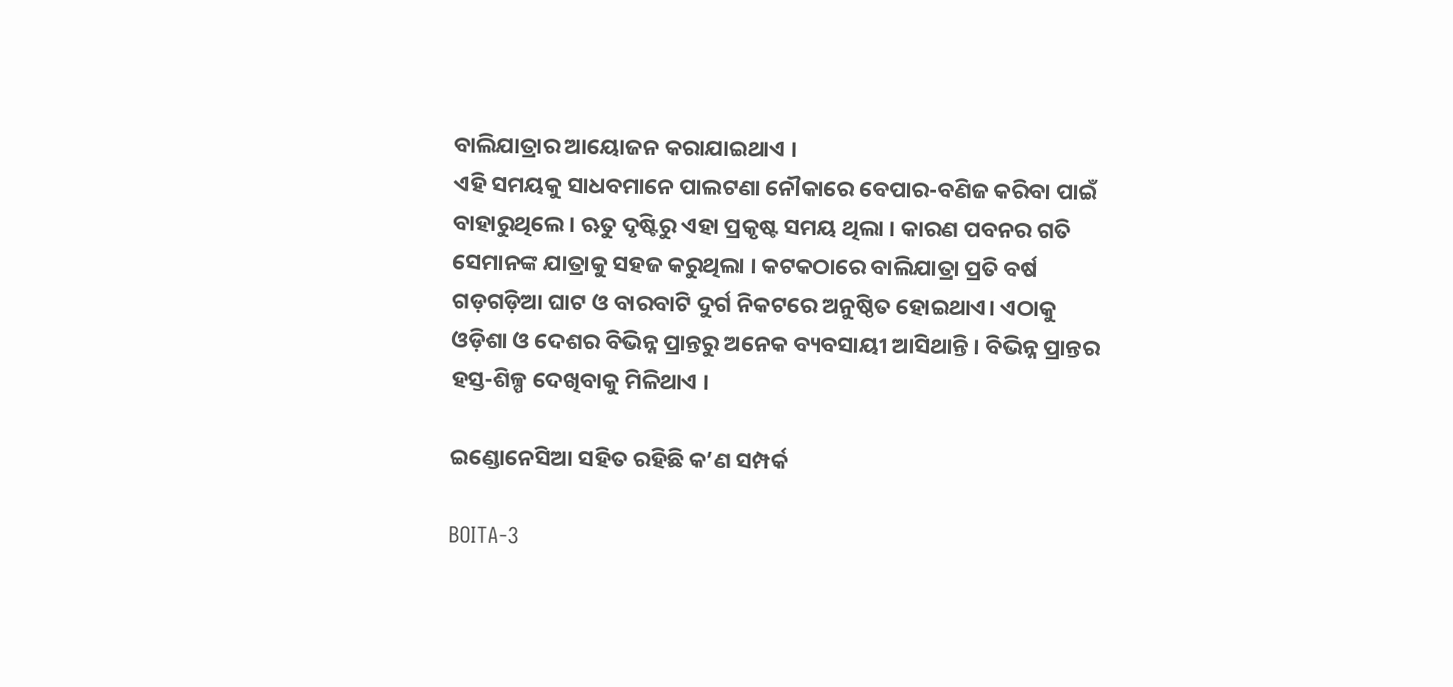ବାଲିଯାତ୍ରାର ଆୟୋଜନ କରାଯାଇଥାଏ ।
ଏହି ସମୟକୁ ସାଧବମାନେ ପାଲଟଣା ନୌକାରେ ବେପାର-ବଣିଜ କରିବା ପାଇଁ ବାହାରୁଥିଲେ । ଋତୁ ଦୃଷ୍ଟିରୁ ଏହା ପ୍ରକୃଷ୍ଟ ସମୟ ଥିଲା । କାରଣ ପବନର ଗତି ସେମାନଙ୍କ ଯାତ୍ରାକୁ ସହଜ କରୁଥିଲା । କଟକଠାରେ ବାଲିଯାତ୍ରା ପ୍ରତି ବର୍ଷ ଗଡ଼ଗଡ଼ିଆ ଘାଟ ଓ ବାରବାଟି ଦୁର୍ଗ ନିକଟରେ ଅନୁଷ୍ଠିତ ହୋଇଥାଏ। ଏଠାକୁ ଓଡ଼ିଶା ଓ ଦେଶର ବିଭିନ୍ନ ପ୍ରାନ୍ତରୁ ଅନେକ ବ୍ୟବସାୟୀ ଆସିଥାନ୍ତି । ବିଭିନ୍ନ ପ୍ରାନ୍ତର ହସ୍ତ-ଶିଳ୍ପ ଦେଖିବାକୁ ମିଳିଥାଏ ।

ଇଣ୍ଡୋନେସିଆ ସହିତ ରହିଛି କ’ଣ ସମ୍ପର୍କ

BOITA-3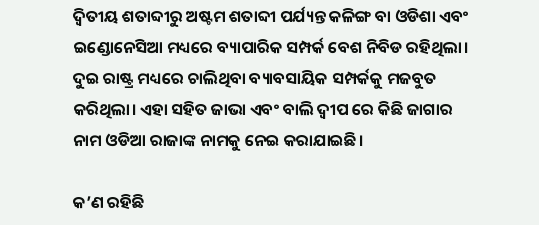ଦ୍ୱିତୀୟ ଶତାବ୍ଦୀରୁ ଅଷ୍ଟମ ଶତାବ୍ଦୀ ପର୍ଯ୍ୟନ୍ତ କଳିଙ୍ଗ ବା ଓଡିଶା ଏବଂ ଇଣ୍ଡୋନେସିଆ ମଧ୍ୟରେ ବ୍ୟାପାରିକ ସମ୍ପର୍କ ବେଶ ନିବିଡ ରହିଥିଲା। ଦୁଇ ରାଷ୍ଟ୍ର ମଧ୍ୟରେ ଚାଲିଥିବା ବ୍ୟାବସାୟିକ ସମ୍ପର୍କକୁ ମଜବୁତ କରିଥିଲା। ଏହା ସହିତ ଜାଭା ଏବଂ ବାଲି ଦ୍ୱୀପ ରେ କିଛି ଜାଗାର ନାମ ଓଡିଆ ରାଜାଙ୍କ ନାମକୁ ନେଇ କରାଯାଇଛି।

କ’ଣ ରହିଛି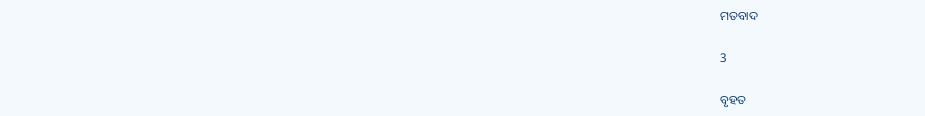ମତବାଦ

3

ବୃହତ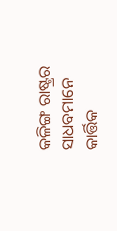କଳିଙ୍ଗ ରାଷ୍ଟ୍ରର ସାଧବମାନେ କାର୍ତ୍ତିକ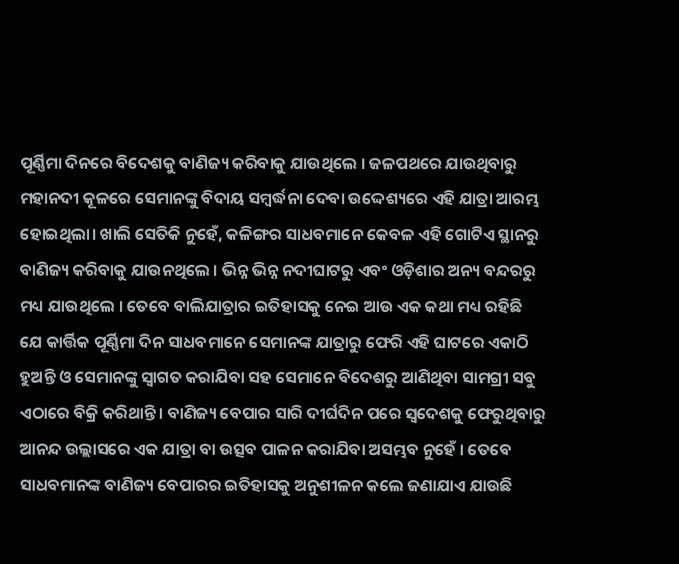ପୂର୍ଣ୍ଣିମା ଦିନରେ ବିଦେଶକୁ ବାଣିଜ୍ୟ କରିବାକୁ ଯାଉଥିଲେ । ଜଳପଥରେ ଯାଉଥିବାରୁ ମହାନଦୀ କୂଳରେ ସେମାନଙ୍କୁ ବିଦାୟ ସମ୍ବର୍ଦ୍ଧନା ଦେବା ଉଦ୍ଦେଶ୍ୟରେ ଏହି ଯାତ୍ରା ଆରମ୍ଭ ହୋଇଥିଲା। ଖାଲି ସେତିକି ନୁହେଁ, କଳିଙ୍ଗର ସାଧବମାନେ କେବଳ ଏହି ଗୋଟିଏ ସ୍ଥାନରୁ ବାଣିଜ୍ୟ କରିବାକୁ ଯାଉନଥିଲେ । ଭିନ୍ନ ଭିନ୍ନ ନଦୀଘାଟରୁ ଏବଂ ଓଡ଼ିଶାର ଅନ୍ୟ ବନ୍ଦରରୁ ମଧ୍ୟ ଯାଉଥିଲେ । ତେବେ ବାଲିଯାତ୍ରାର ଇତିହାସକୁ ନେଇ ଆଉ ଏକ କଥା ମଧ୍ୟ ରହିଛି ଯେ କାର୍ତ୍ତିକ ପୂର୍ଣ୍ଣିମା ଦିନ ସାଧବମାନେ ସେମାନଙ୍କ ଯାତ୍ରାରୁ ଫେରି ଏହି ଘାଟରେ ଏକାଠି ହୁଅନ୍ତି ଓ ସେମାନଙ୍କୁ ସ୍ୱାଗତ କରାଯିବା ସହ ସେମାନେ ବିଦେଶରୁ ଆଣିଥିବା ସାମଗ୍ରୀ ସବୁ ଏଠାରେ ବିକ୍ରି କରିଥାନ୍ତି । ବାଣିଜ୍ୟ ବେପାର ସାରି ଦୀର୍ଘଦିନ ପରେ ସ୍ୱଦେଶକୁ ଫେରୁଥିବାରୁ ଆନନ୍ଦ ଉଲ୍ଲାସରେ ଏକ ଯାତ୍ରା ବା ଉତ୍ସବ ପାଳନ କରାଯିବା ଅସମ୍ଭବ ନୁହେଁ । ତେବେ ସାଧବମାନଙ୍କ ବାଣିଜ୍ୟ ବେପାରର ଇତିହାସକୁ ଅନୁଶୀଳନ କଲେ ଜଣାଯାଏ ଯାଉଛି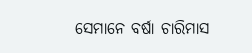ସେମାନେ ବର୍ଷା ଚାରିମାସ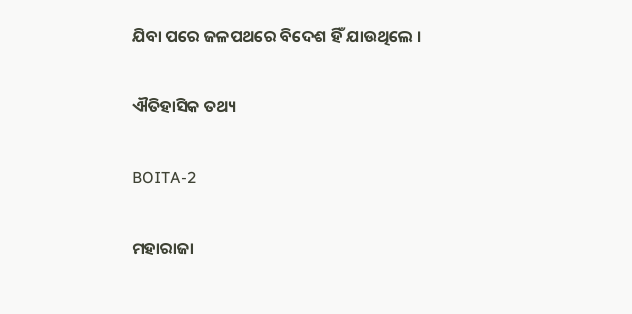ଯିବା ପରେ ଜଳପଥରେ ବିଦେଶ ହିଁ ଯାଉଥିଲେ ।

ଐତିହାସିକ ତଥ୍ୟ

BOITA-2

ମହାରାଜା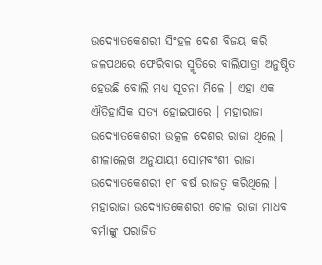ଉଦ୍ୟୋତକେଶରୀ ସିଂହଳ ଦେଶ ବିଜୟ କରି ଜଳପଥରେ ଫେରିବାର ସ୍ମୃତିରେ ବାଲିଯାତ୍ରା ଅନୁଷ୍ଠିତ ହେଉଛି ବୋଲି ମଧ୍ୟ ସୂଚନା ମିଳେ । ଏହା ଏକ ଐତିହାସିକ ସତ୍ୟ ହୋଇପାରେ । ମହାରାଜା ଉଦ୍ୟୋତକେଶରୀ ଉତ୍କଳ ଦେଶର ରାଜା ଥିଲେ । ଶୀଳାଲେଖ ଅନୁଯାୟୀ ସୋମବଂଶୀ ରାଜା ଉଦ୍ୟୋତକେଶରୀ ୧୮ ବର୍ଷ ରାଜତ୍ୱ କରିଥିଲେ । ମହାରାଜା ଉଦ୍ୟୋତକେଶରୀ ଚୋଳ ରାଜା ମାଧବ ବର୍ମାଙ୍କୁ ପରାଜିତ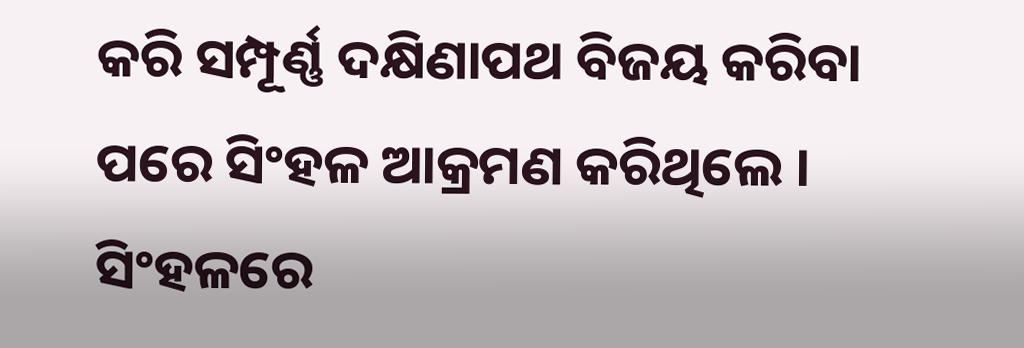କରି ସମ୍ପୂର୍ଣ୍ଣ ଦକ୍ଷିଣାପଥ ବିଜୟ କରିବା ପରେ ସିଂହଳ ଆକ୍ରମଣ କରିଥିଲେ । ସିଂହଳରେ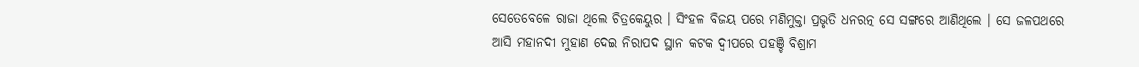ସେତେବେଳେ ରାଜା ଥିଲେ ଚିତ୍ରକେୟୁର । ସିଂହଳ ବିଜୟ ପରେ ମଣିମୁକ୍ତା ପ୍ରଭୃତି ଧନରତ୍ନ ସେ ସଙ୍ଗରେ ଆଣିଥିଲେ । ସେ ଜଳପଥରେ ଆସି ମହାନଦୀ ମୁହାଣ ଦେଇ ନିରାପଦ ସ୍ଥାନ କଟକ ଦ୍ୱୀପରେ ପହଞ୍ଚି ବିଶ୍ରାମ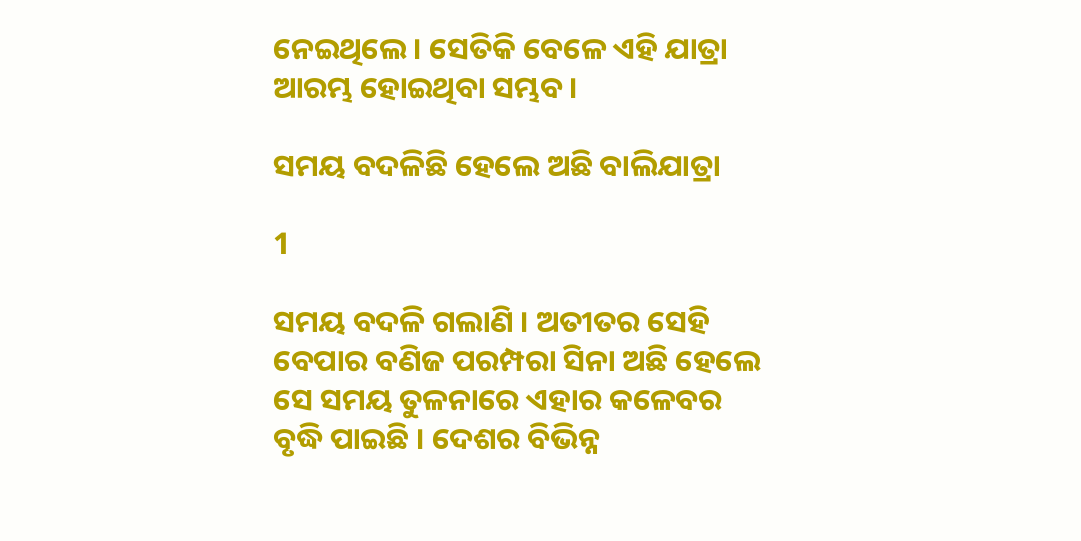ନେଇଥିଲେ । ସେତିକି ବେଳେ ଏହି ଯାତ୍ରା ଆରମ୍ଭ ହୋଇଥିବା ସମ୍ଭବ ।

ସମୟ ବଦଳିଛି ହେଲେ ଅଛି ବାଲିଯାତ୍ରା

1

ସମୟ ବଦଳି ଗଲାଣି । ଅତୀତର ସେହି ବେପାର ବଣିଜ ପରମ୍ପରା ସିନା ଅଛି ହେଲେ ସେ ସମୟ ତୁଳନାରେ ଏହାର କଳେବର ବୃଦ୍ଧି ପାଇଛି । ଦେଶର ବିଭିନ୍ନ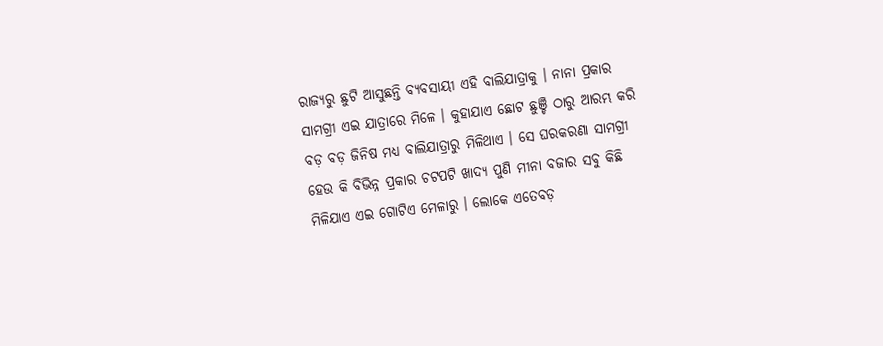ରାଜ୍ୟରୁ ଛୁଟି ଆସୁଛନ୍ତି ବ୍ୟବସାୟୀ ଏହି ବାଲିଯାତ୍ରାକୁ । ନାନା ପ୍ରକାର ସାମଗ୍ରୀ ଏଇ ଯାତ୍ରାରେ ମିଳେ । କୁହାଯାଏ ଛୋଟ ଛୁଞ୍ଚି ଠାରୁ ଆରମ୍ଭ କରି ବଡ଼ ବଡ଼ ଜିନିଷ ମଧ୍ୟ ବାଲିଯାତ୍ରାରୁ ମିଳିଥାଏ । ସେ ଘରକରଣା ସାମଗ୍ରୀ ହେଉ କି ବିଭିନ୍ନ ପ୍ରକାର ଚଟପଟି ଖାଦ୍ୟ ପୁଣି ମୀନା ବଜାର ସବୁ କିଛି ମିଳିଯାଏ ଏଇ ଗୋଟିଏ ମେଳାରୁ । ଲୋକେ ଏତେବଡ଼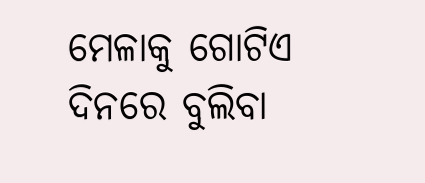ମେଳାକୁ ଗୋଟିଏ ଦିନରେ ବୁଲିବା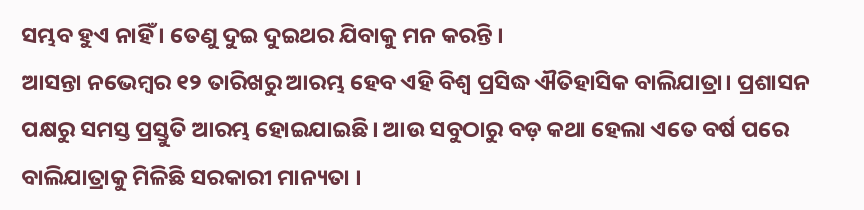ସମ୍ଭବ ହୁଏ ନାହିଁ । ତେଣୁ ଦୁଇ ଦୁଇଥର ଯିବାକୁ ମନ କରନ୍ତି ।
ଆସନ୍ତା ନଭେମ୍ବର ୧୨ ତାରିଖରୁ ଆରମ୍ଭ ହେବ ଏହି ବିଶ୍ୱ ପ୍ରସିଦ୍ଧ ଐତିହାସିକ ବାଲିଯାତ୍ରା। ପ୍ରଶାସନ ପକ୍ଷରୁ ସମସ୍ତ ପ୍ରସ୍ତୁତି ଆରମ୍ଭ ହୋଇଯାଇଛି। ଆଉ ସବୁଠାରୁ ବଡ଼ କଥା ହେଲା ଏତେ ବର୍ଷ ପରେ ବାଲିଯାତ୍ରାକୁ ମିଳିଛି ସରକାରୀ ମାନ୍ୟତା ।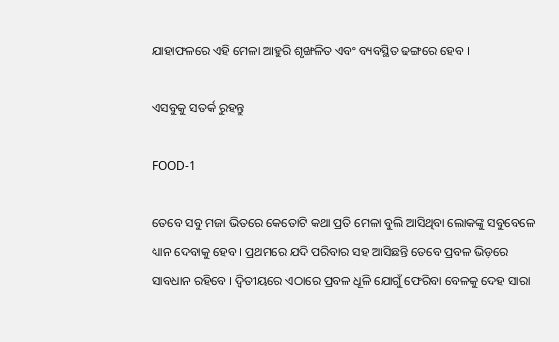ଯାହାଫଳରେ ଏହି ମେଳା ଆହୁରି ଶୃଙ୍ଖଳିତ ଏବଂ ବ୍ୟବସ୍ଥିତ ଢଙ୍ଗରେ ହେବ ।

ଏସବୁକୁ ସତର୍କ ରୁହନ୍ତୁ

FOOD-1

ତେବେ ସବୁ ମଜା ଭିତରେ କେତୋଟି କଥା ପ୍ରତି ମେଳା ବୁଲି ଆସିଥିବା ଲୋକଙ୍କୁ ସବୁବେଳେ ଧ୍ୟାନ ଦେବାକୁ ହେବ । ପ୍ରଥମରେ ଯଦି ପରିବାର ସହ ଆସିଛନ୍ତି ତେବେ ପ୍ରବଳ ଭିଡ଼ରେ ସାବଧାନ ରହିବେ । ଦ୍ୱିତୀୟରେ ଏଠାରେ ପ୍ରବଳ ଧୂଳି ଯୋଗୁଁ ଫେରିବା ବେଳକୁ ଦେହ ସାରା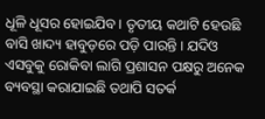ଧୂଳି ଧୂସର ହୋଇଯିବ । ତୃତୀୟ କଥାଟି ହେଉଛି ବାସି ଖାଦ୍ୟ ହାବୁଡ଼ରେ ପଡ଼ି ପାରନ୍ତି । ଯଦିଓ ଏସବୁକୁ ରୋକିବା ଲାଗି ପ୍ରଶାସନ ପକ୍ଷରୁ ଅନେକ ବ୍ୟବସ୍ଥା କରାଯାଇଛି ତଥାପି ସତର୍କ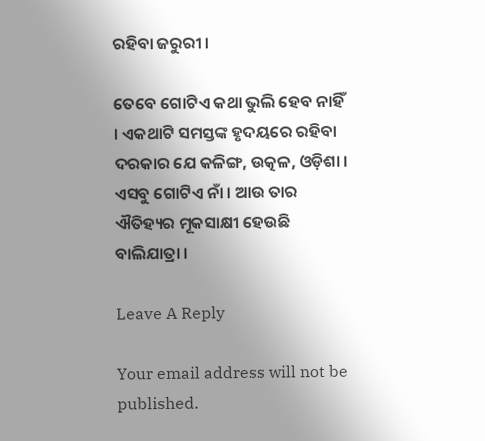ରହିବା ଜରୁରୀ ।

ତେବେ ଗୋଟିଏ କଥା ଭୁଲି ହେବ ନାହିଁ । ଏକଥାଟି ସମସ୍ତଙ୍କ ହୃଦୟରେ ରହିବା ଦରକାର ଯେ କଳିଙ୍ଗ, ଉତ୍କଳ, ଓଡ଼ିଶା । ଏସବୁ ଗୋଟିଏ ନାଁ । ଆଉ ତାର ଐତିହ୍ୟର ମୂକସାକ୍ଷୀ ହେଉଛି ବାଲିଯାତ୍ରା ।

Leave A Reply

Your email address will not be published.